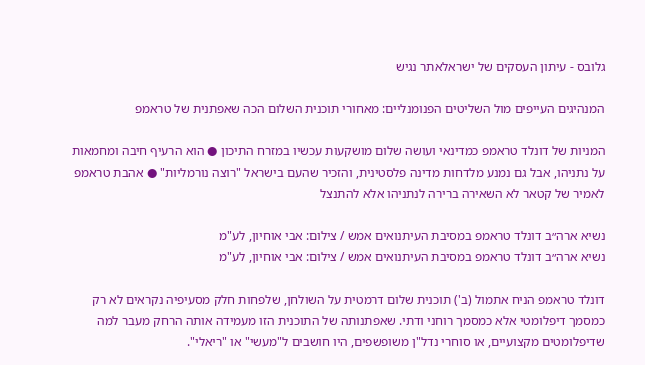גלובס - עיתון העסקים של ישראלאתר נגיש

המנהיגים העייפים מול השליטים הפנומנליים: מאחורי תוכנית השלום הכה שאפתנית של טראמפ

המניות של דונלד טראמפ כמדינאי ועושה שלום מושקעות עכשיו במזרח התיכון ● הוא הרעיף חיבה ומחמאות על נתניהו, אבל גם נמנע מלדחות מדינה פלסטינית, והזכיר שהעם בישראל "רוצה נורמליות" ● אהבת טראמפ לאמיר של קטאר לא השאירה ברירה לנתניהו אלא להתנצל

נשיא ארה״ב דונלד טראמפ במסיבת העיתנואים אמש / צילום: אבי אוחיון, לע"מ
נשיא ארה״ב דונלד טראמפ במסיבת העיתנואים אמש / צילום: אבי אוחיון, לע"מ

דונלד טראמפ הניח אתמול (ב') תוכנית שלום דרמטית על השולחן, שלפחות חלק מסעיפיה נקראים לא רק כמסמך דיפלומטי אלא כמסמך רוחני ודתי. שאפתנותה של התוכנית הזו מעמידה אותה הרחק מעבר למה שדיפלומטים מקצועיים, או סוחרי נדל"ן משופשפים, היו חושבים ל"מעשי" או "ריאלי".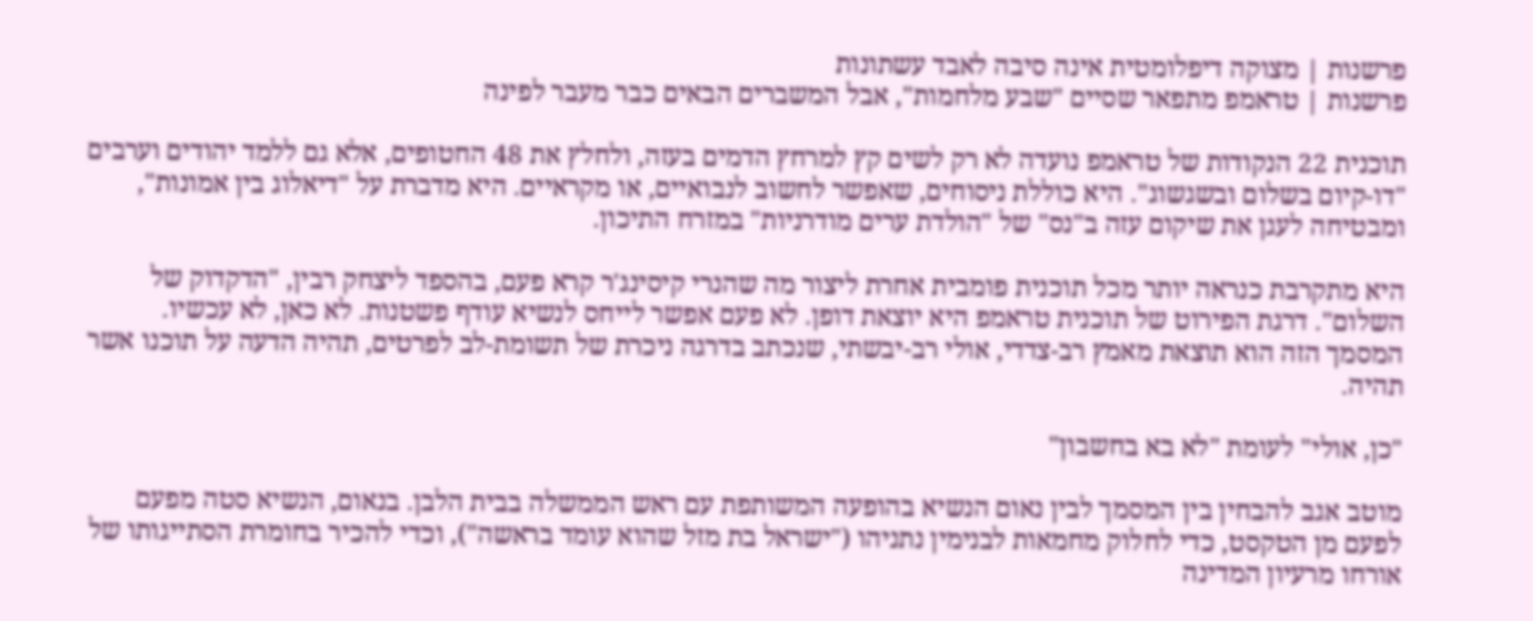פרשנות | מצוקה דיפלומטית אינה סיבה לאבד עשתונות
פרשנות | טראמפ מתפאר שסיים "שבע מלחמות", אבל המשברים הבאים כבר מעבר לפינה

תוכנית 22 הנקודות של טראמפ נועדה לא רק לשים קץ למרחץ הדמים בעזה, ולחלץ את 48 החטופים, אלא גם ללמד יהודים וערבים "דו-קיום בשלום ובשגשוג". היא כוללת ניסוחים, שאפשר לחשוב לנבואיים, או מקראיים. היא מדברת על "דיאלוג בין אמונות", ומבטיחה לעגן את שיקום עזה ב"נס" של "הולדת ערים מודרניות" במזרח התיכון.

היא מתקרבת כנראה יותר מכל תוכנית פומבית אחרת ליצור מה שהנרי קיסינג'ר קרא פעם, בהספד ליצחק רבין, "הדקדוק של השלום". דרגת הפירוט של תוכנית טראמפ היא יוצאת דופן. לא פעם אפשר לייחס לנשיא עודף פשטנות. לא כאן, לא עכשיו. המסמך הזה הוא תוצאת מאמץ רב-צדדי, אולי רב-יבשתי, שנכתב בדרגה ניכרת של תשומת-לב לפרטים, תהיה הדעה על תוכנו אשר תהיה.

"כן, אולי" לעומת "לא בא בחשבון"

מוטב אגב להבחין בין המסמך לבין נאום הנשיא בהופעה המשותפת עם ראש הממשלה בבית הלבן. בנאום, הנשיא סטה מפעם לפעם מן הטקסט, כדי לחלוק מחמאות לבנימין נתניהו ("ישראל בת מזל שהוא עומד בראשה"), וכדי להכיר בחומרת הסתייגותו של אורחו מרעיון המדינה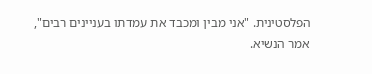הפלסטינית. "אני מבין ומכבד את עמדתו בעניינים רבים", אמר הנשיא.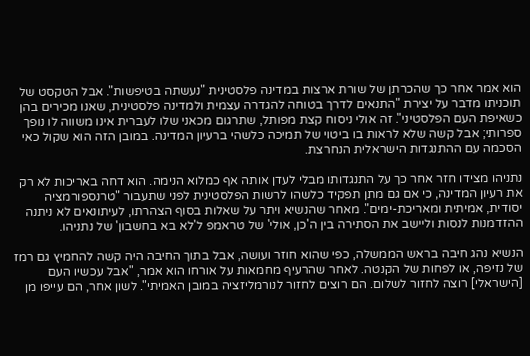הוא אמר אחר כך שהכרתן של שורת ארצות במדינה פלסטינית "נעשתה בטיפשות". אבל הטקסט של תוכניתו מדבר על יצירת "התנאים לדרך בטוחה להגדרה עצמית ולמדינה פלסטינית, שאנו מכירים בהן כשאיפת העם הפלסטיני". זה אולי ניסוח קצת מפותל, שתרגום מכאני שלו לעברית אינו משווה לו נופך ספרותי; אבל קשה שלא לראות בו ביטוי של תמיכה כלשהי ברעיון המדינה. במובן הזה הוא שקול כאי הסכמה עם ההתנגדות הישראלית הנחרצת.

נתניהו מצידו חזר אחר כך על התנגדותו מבלי לעדן אותה אף כמלוא הנימה. הוא דחה באריכות לא רק את רעיון המדינה, כי אם גם מתן תפקיד כלשהו לרשות הפלסטינית לפני שתעבור "טרנספורמציה יסודית, אמיתית ומאריכת-ימים". מאחר שהנשיא ויתר על שאלות בסוף הצהרתו, לעיתונאים לא ניתנה ההזדמנות לנסות וליישב את הסתירה בין ה'כן, אולי' של טראמפ ל'לא בא בחשבון' של נתניהו.

הנשיא נהג חיבה בראש הממשלה, כפי שהוא חוזר ועושה, אבל בתוך החיבה היה קשה להחמיץ גם רמז של נזיפה, או לפחות של הקנטה. לאחר שהרעיף מחמאות על אורחו הוא אמר, "אבל עכשיו העם [הישראלי] רוצה לחזור לשלום. הם רוצים לחזור לנורמליזציה במובן האמיתי". לשון אחר, הם עייפו מן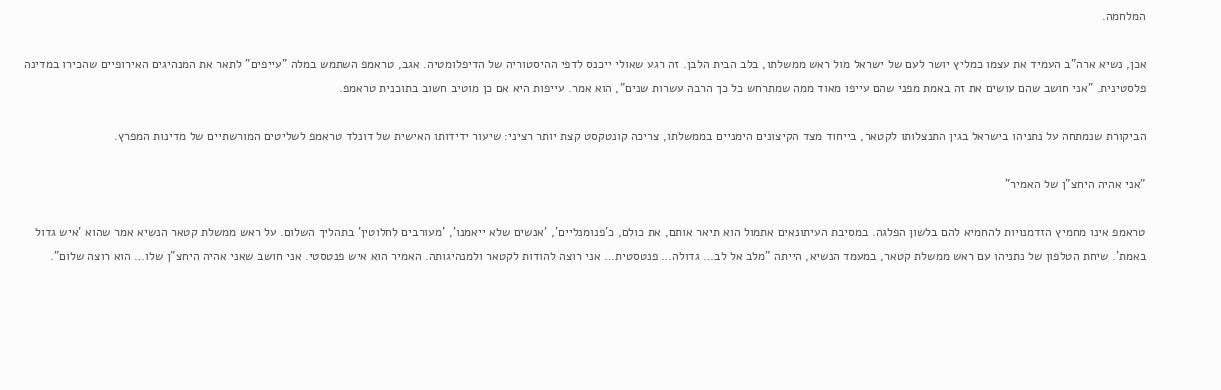המלחמה.

אכן, נשיא ארה"ב העמיד את עצמו כמליץ יושר לעם של ישראל מול ראש ממשלתו, בלב הבית הלבן. זה רגע שאולי ייכנס לדפי ההיסטוריה של הדיפלומטיה. אגב, טראמפ השתמש במלה "עייפים" לתאר את המנהיגים האירופיים שהכירו במדינה פלסטינית. "אני חושב שהם עושים את זה באמת מפני שהם עייפו מאוד ממה שמתרחש כל כך הרבה עשרות שנים", הוא אמר. עייפות היא אם כן מוטיב חשוב בתוכנית טראמפ.

הביקורת שנמתחה על נתניהו בישראל בגין התנצלותו לקטאר, בייחוד מצד הקיצונים הימניים בממשלתו, צריכה קונטקסט קצת יותר רציני: שיעור ידידותו האישית של דונלד טראמפ לשליטים המורשתיים של מדינות המפרץ.

"אני אהיה היחצ"ן של האמיר"

טראמפ אינו מחמיץ הזדמנויות להחמיא להם בלשון הפלגה. במסיבת העיתונאים אתמול הוא תיאר אותם, את כולם, כ'פנומנליים', 'אנשים שלא ייאמנו', 'מעורבים לחלוטין' בתהליך השלום. על ראש ממשלת קטאר הנשיא אמר שהוא 'איש גדול באמת'. שיחת הטלפון של נתניהו עם ראש ממשלת קטאר, במעמד הנשיא, הייתה "מלב אל לב… גדולה… פנטסטית… אני רוצה להודות לקטאר ולמנהיגותה. האמיר הוא איש פנטסטי. אני חושב שאני אהיה היחצ"ן שלו… הוא רוצה שלום".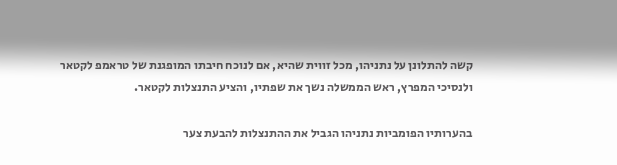קשה להתלונן על נתניהו, מכל זווית שהיא, אם לנוכח חיבתו המופגנת של טראמפ לקטאר ולנסיכי המפרץ, ראש הממשלה נשך את שפתיו, והציע התנצלות לקטאר.

בהערותיו הפומביות נתניהו הגביל את ההתנצלות להבעת צער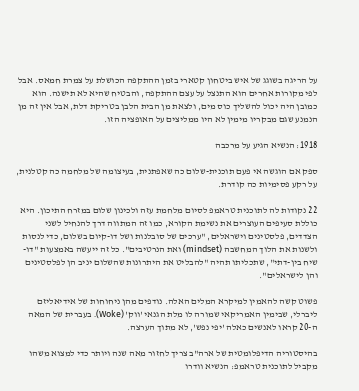על הריגה בשוגג של איש ביטחון קטארי בזמן ההתקפה הכושלת על צמרת חמאס. אבל לפי מקורות אחרים הוא התנצל על עצם ההתקפה, והבטיח שהיא לא תישנה. הוא כמובן היה יכול להשליך כוס מים, ולצאת מן הבית הלבן בטריקת דלת, אבל אין זה מן הנמנע שגם מבקריו מימין לא היו ממליצים על האופציה הזו.

1918: הנשיא הגיע על מרכבה

ספק אם הוגשה אי פעם תוכנית-שלום כה שאפתנית, בעיצומה של מלחמה כה קטלנית, על רקע פסימיות כה קודרת.

22 נקודות לה לתוכנית טראמפ לסיום מלחמת עזה ולכינון שלום במזרח התיכון. היא כוללת סעיפים העוצרים את נשימת הקורא, כמו זה המתווה דרך להנחיל לשני הצדדים, פלסטינים וישראלים, "ערכים של סובלנות ושל דו-קיום בשלום, כדי לנסות ולשנות את הלוך המחשבה (mindset) ואת הנרטיבים". כל זה ייעשה באמצעות "דו-שיח בין-דתי", שתכליתו תהיה "להבליט את היתרונות שהשלום יניב הן לפלסטינים והן לישראלים".

פשוט קשה להאמין למיקרא המלים האלה. נודפים מהן ניחוחות של אידיאליזם ליברלי, שבימין האמריקאי שמורה לו מלת הגנאי 'ווק' (Woke). בעברית של המאה ה-20 קראו לאנשים כאלה 'יפי נפש', לא מתוך הערצה.

בהיסטוריה הדיפלומטית של ארה"ב צריך לחזור מאה שנה ויותר כדי למצוא משהו מקביל לתוכנית טראמפ: הנשיא וודרו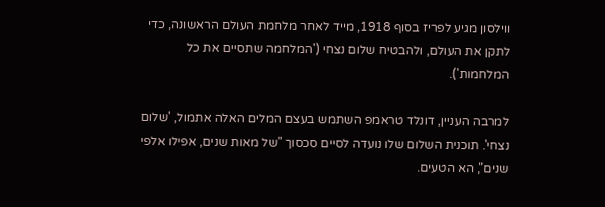ווילסון מגיע לפריז בסוף 1918, מייד לאחר מלחמת העולם הראשונה, כדי לתקן את העולם, ולהבטיח שלום נצחי ('המלחמה שתסיים את כל המלחמות').

למרבה העניין, דונלד טראמפ השתמש בעצם המלים האלה אתמול, 'שלום נצחי'. תוכנית השלום שלו נועדה לסיים סכסוך "של מאות שנים, אפילו אלפי שנים", הא הטעים.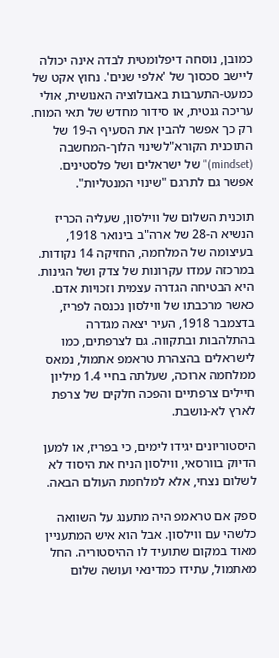כמובן, נוסחה דיפלומטית לבדה אינה יכולה ליישב סכסוך של 'אלפי שנים'. נחוץ אקט של כמעט-התערבות באבולוציה האנושית, אולי עריכה גנטית, או סידור מחדש של תאי המוח. רק כך אפשר להבין את הסעיף ה-19 של התוכנית הקורא"לשינוי הלוך-המחשבה (mindset)" של ישראלים ושל פלסטינים. אפשר גם לתרגם "שינוי המנטליות".

תוכנית השלום של ווילסון, שעליה הכריז הנשיא ה-28 של ארה"ב בינואר 1918, בעיצומה של המלחמה, החזיקה 14 נקודות. במרכזה עמדו עקרונות של צדק ושל הגינות. היא הבטיחה הגדרה עצמית וזכויות אדם. כאשר מרכבתו של ווילסון נכנסה לפריז, בדצמבר 1918, העיר יצאה מגדרה בהתלהבות ובתקווה. גם לצרפתים, כמו לישראלים בהצהרת טראמפ אתמול, נמאס ממלחמה ארוכה, שעלתה בחיי 1.4 מיליון חיילים צרפתיים והפכה חלקים של צרפת לארץ לא-נושבת.

היסטוריונים יגידו לימים, כי בפריז, או למען הדיוק בוורסאי, ווילסון הניח את היסוד לא לשלום נצחי, אלא למלחמת העולם הבאה.

ספק אם טראמפ היה מתענג על השוואה כלשהי עם ווילסון. אבל הוא איש המתעניין מאוד במקום שתועיד לו ההיסטוריה. החל מאתמול, עתידו כמדינאי ועושה שלום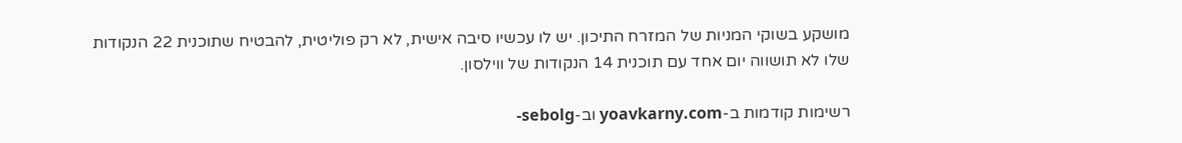מושקע בשוקי המניות של המזרח התיכון. יש לו עכשיו סיבה אישית, לא רק פוליטית, להבטיח שתוכנית 22 הנקודות שלו לא תושווה יום אחד עם תוכנית 14 הנקודות של ווילסון.

רשימות קודמות ב-yoavkarny.com וב-sebolg-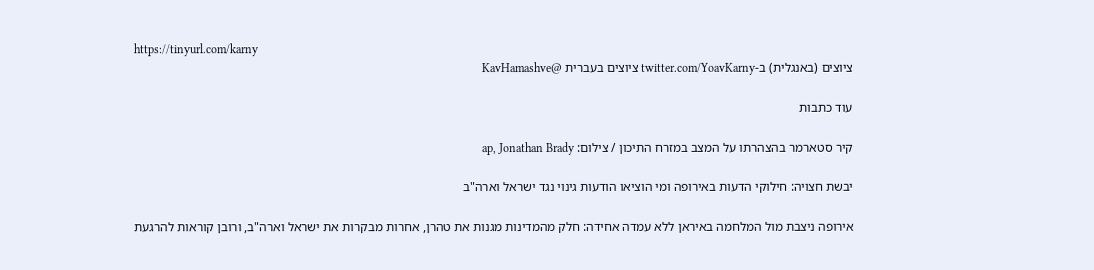https://tinyurl.com/karny
ציוצים (באנגלית) ב-twitter.com/YoavKarny ציוצים בעברית @KavHamashve

עוד כתבות

קיר סטארמר בהצהרתו על המצב במזרח התיכון / צילום: ap, Jonathan Brady

יבשת חצויה: חילוקי הדעות באירופה ומי הוציאו הודעות גינוי נגד ישראל וארה"ב

אירופה ניצבת מול המלחמה באיראן ללא עמדה אחידה: חלק מהמדינות מגנות את טהרן, אחרות מבקרות את ישראל וארה"ב, ורובן קוראות להרגעת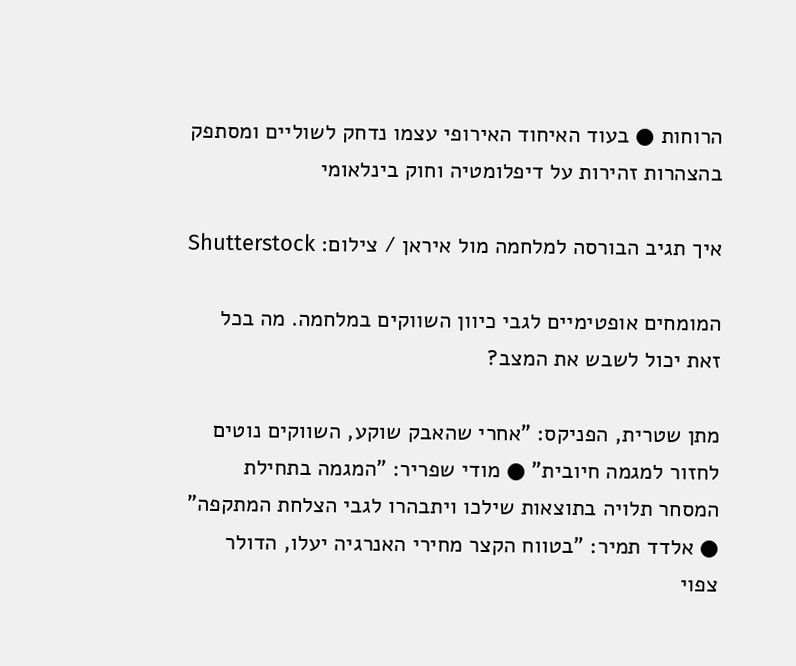הרוחות ● בעוד האיחוד האירופי עצמו נדחק לשוליים ומסתפק בהצהרות זהירות על דיפלומטיה וחוק בינלאומי

איך תגיב הבורסה למלחמה מול איראן / צילום: Shutterstock

המומחים אופטימיים לגבי כיוון השווקים במלחמה. מה בכל זאת יכול לשבש את המצב?

מתן שטרית, הפניקס: "אחרי שהאבק שוקע, השווקים נוטים לחזור למגמה חיובית" ● מודי שפריר: "המגמה בתחילת המסחר תלויה בתוצאות שילכו ויתבהרו לגבי הצלחת המתקפה" ● אלדד תמיר: "בטווח הקצר מחירי האנרגיה יעלו, הדולר צפוי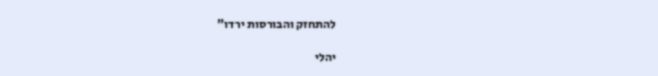להתחזק והבורסות ירדו"

יהלי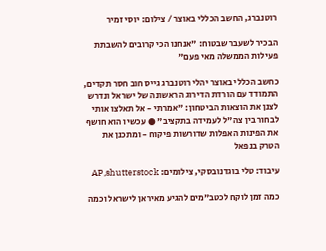רוטנברג, החשב הכללי באוצר / צילום: יוסי זמיר

הבכיר לשעבר שבטוח: "אנחנו הכי קרובים להשבתת פעילות הממשלה מאי פעם"

כחשב הכללי באוצר יהלי רוטנברג גייס חוב חסר תקדים, התמודד עם הורדת הדירוג הראשונה של ישראל ונדרש לצנן את הוצאות הביטחון: "אמרתי - אל תאלצו אותי לבחור בין צה"ל לעמידה בתקציב" ● עכשיו הוא חושף את הפינות האפלות שדורשות פיקוח - ומתכנן את הטרק בנפאל

עיבוד: טלי בוגדנובסקי, צילומים: AP,shutterstock

כמה זמן לוקח לכטב"מים להגיע מאיראן לישראל וכמה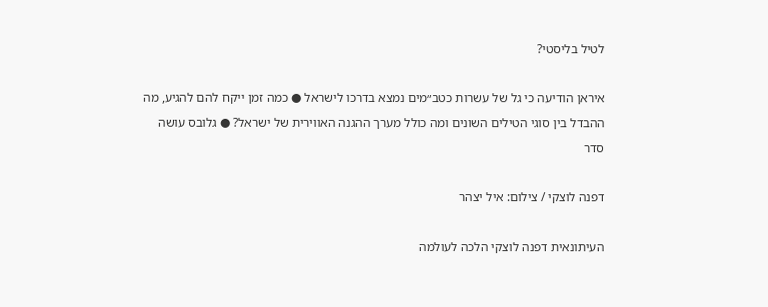לטיל בליסטי?

איראן הודיעה כי גל של עשרות כטב״מים נמצא בדרכו לישראל ● כמה זמן ייקח להם להגיע, מה ההבדל בין סוגי הטילים השונים ומה כולל מערך ההגנה האווירית של ישראל? ● גלובס עושה סדר

דפנה לוצקי / צילום: איל יצהר

העיתונאית דפנה לוצקי הלכה לעולמה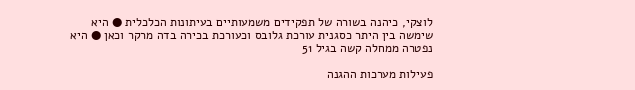לוצקי, כיהנה בשורה של תפקידים משמעותיים בעיתונות הכלכלית ● היא שימשה בין היתר כסגנית עורכת גלובס וכעורכת בכירה בדה מרקר וכאן ● היא נפטרה ממחלה קשה בגיל 51

פעילות מערכות ההגנה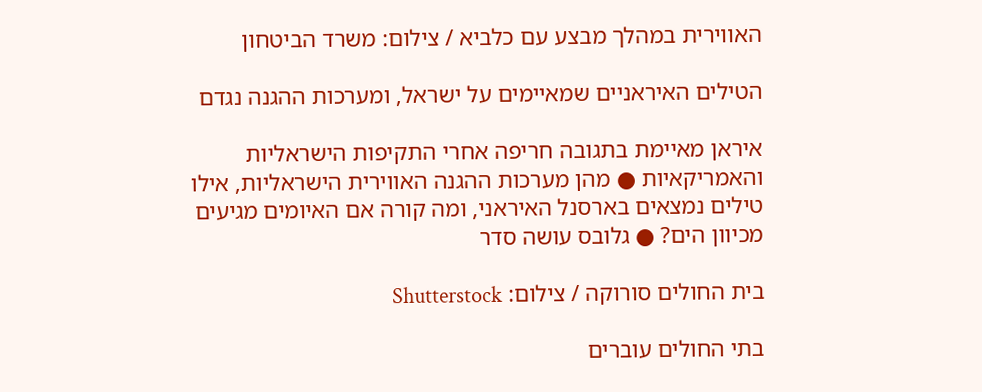האווירית במהלך מבצע עם כלביא / צילום: משרד הביטחון

הטילים האיראניים שמאיימים על ישראל, ומערכות ההגנה נגדם

איראן מאיימת בתגובה חריפה אחרי התקיפות הישראליות והאמריקאיות ● מהן מערכות ההגנה האווירית הישראליות, אילו טילים נמצאים בארסנל האיראני, ומה קורה אם האיומים מגיעים מכיוון הים? ● גלובס עושה סדר

בית החולים סורוקה / צילום: Shutterstock

בתי החולים עוברים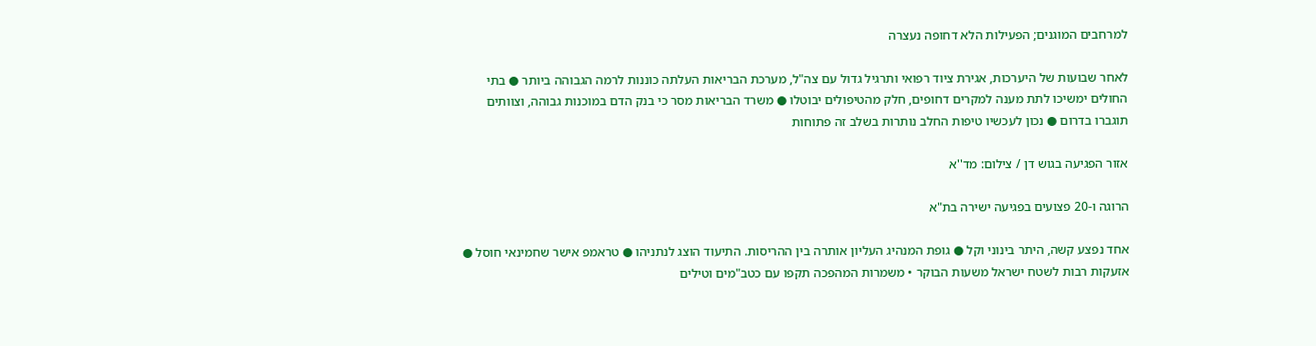למרחבים המוגנים; הפעילות הלא דחופה נעצרה

לאחר שבועות של היערכות, אגירת ציוד רפואי ותרגיל גדול עם צה"ל, מערכת הבריאות העלתה כוננות לרמה הגבוהה ביותר ● בתי החולים ימשיכו לתת מענה למקרים דחופים, חלק מהטיפולים יבוטלו ● משרד הבריאות מסר כי בנק הדם במוכנות גבוהה, וצוותים תוגברו בדרום ● נכון לעכשיו טיפות החלב נותרות בשלב זה פתוחות

אזור הפגיעה בגוש דן / צילום: מד''א

הרוגה ו-20 פצועים בפגיעה ישירה בת"א

אחד נפצע קשה, היתר בינוני וקל ● גופת המנהיג העליון אותרה בין ההריסות. התיעוד הוצג לנתניהו ● טראמפ אישר שחמינאי חוסל ● אזעקות רבות לשטח ישראל משעות הבוקר • משמרות המהפכה תקפו עם כטב"מים וטילים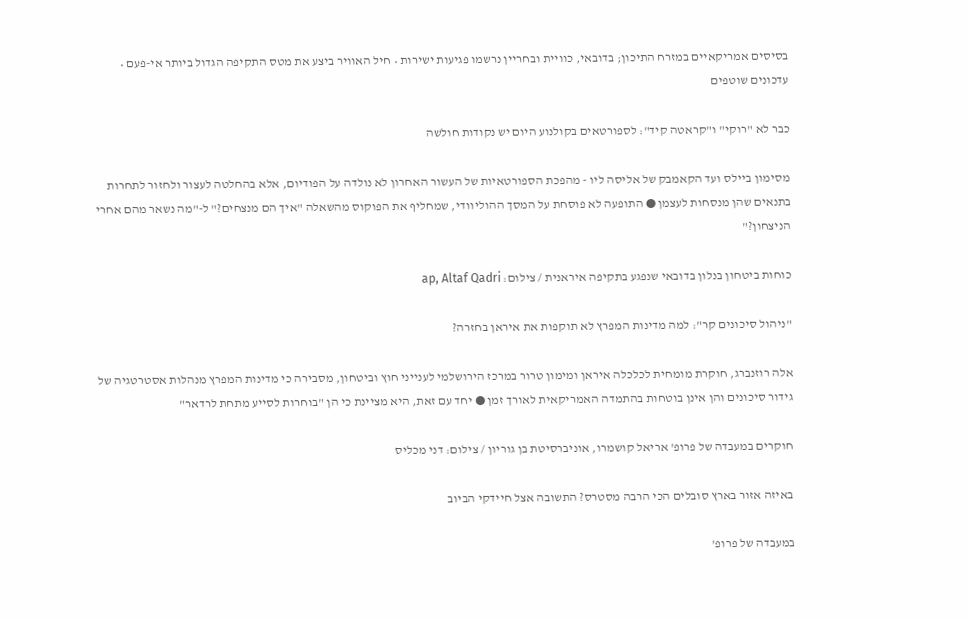בסיסים אמריקאיים במזרח התיכון; בדובאי, כוויית ובחריין נרשמו פגיעות ישירות • חיל האוויר ביצע את מטס התקיפה הגדול ביותר אי-פעם • עדכונים שוטפים

כבר לא "רוקי" ו"קראטה קיד": לספורטאים בקולנוע היום יש נקודות חולשה

מסימון ביילס ועד הקאמבק של אליסה ליו - מהפכת הספורטאיות של העשור האחרון לא נולדה על הפודיום, אלא בהחלטה לעצור ולחזור לתחרות בתנאים שהן מנסחות לעצמן ● התופעה לא פוסחת על המסך ההוליוודי, שמחליף את הפוקוס מהשאלה "איך הם מנצחים?" ל-"מה נשאר מהם אחרי הניצחון?"

כוחות ביטחון בנלון בדובאי שנפגע בתקיפה איראנית / צילום: ap, Altaf Qadri

"ניהול סיכונים קר": למה מדינות המפרץ לא תוקפות את איראן בחזרה?

אלה רוזנברג, חוקרת מומחית לכלכלה איראן ומימון טרור במרכז הירושלמי לענייני חוץ וביטחון, מסבירה כי מדינות המפרץ מנהלות אסטרטגיה של גידור סיכונים והן אינן בוטחות בהתמדה האמריקאית לאורך זמן ● יחד עם זאת, היא מציינת כי הן "בוחרות לסייע מתחת לרדאר"

חוקרים במעבדה של פרופ' אריאל קושמרו, אוניברסיטת בן גוריון / צילום: דני מכליס

באיזה אזור בארץ סובלים הכי הרבה מסטרס? התשובה אצל חיידקי הביוב

במעבדה של פרופ'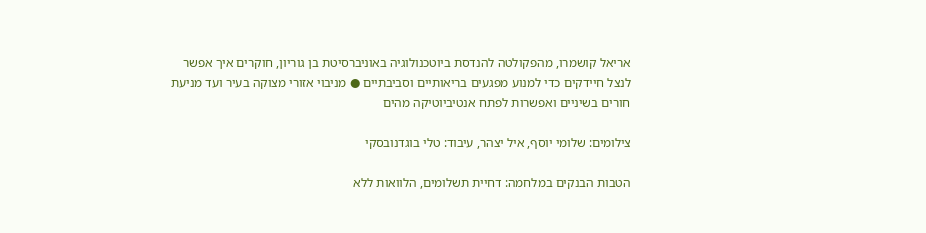אריאל קושמרו, מהפקולטה להנדסת ביוטכנולוגיה באוניברסיטת בן גוריון, חוקרים איך אפשר לנצל חיידקים כדי למנוע מפגעים בריאותיים וסביבתיים ● מניבוי אזורי מצוקה בעיר ועד מניעת חורים בשיניים ואפשרות לפתח אנטיביוטיקה מהים

צילומים: שלומי יוסף, איל יצהר, עיבוד: טלי בוגדנובסקי

הטבות הבנקים במלחמה: דחיית תשלומים, הלוואות ללא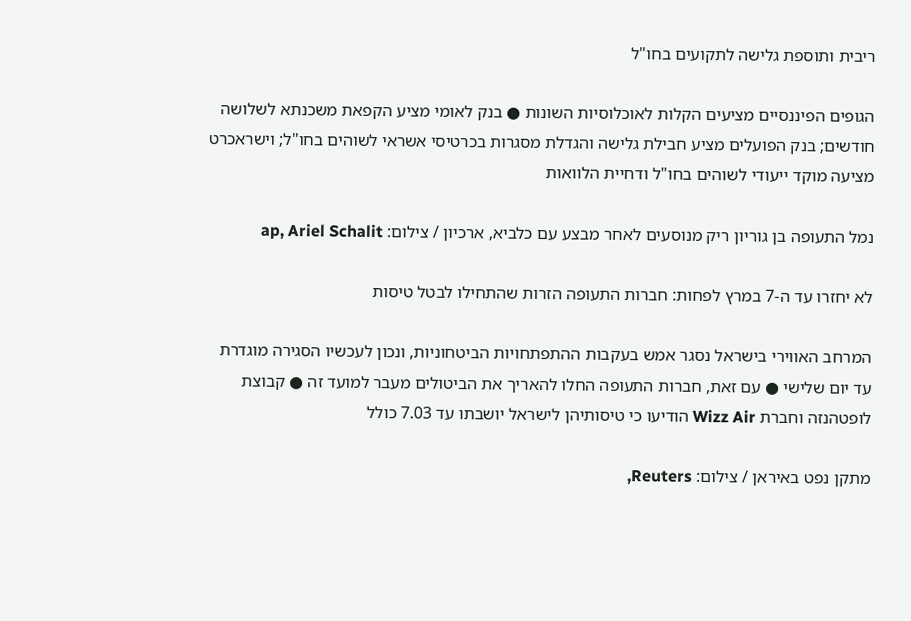ריבית ותוספת גלישה לתקועים בחו"ל

הגופים הפיננסיים מציעים הקלות לאוכלוסיות השונות ● בנק לאומי מציע הקפאת משכנתא לשלושה חודשים; בנק הפועלים מציע חבילת גלישה והגדלת מסגרות בכרטיסי אשראי לשוהים בחו"ל; וישראכרט מציעה מוקד ייעודי לשוהים בחו"ל ודחיית הלוואות

נמל התעופה בן גוריון ריק מנוסעים לאחר מבצע עם כלביא, ארכיון / צילום: ap, Ariel Schalit

לא יחזרו עד ה-7 במרץ לפחות: חברות התעופה הזרות שהתחילו לבטל טיסות

המרחב האווירי בישראל נסגר אמש בעקבות ההתפתחויות הביטחוניות, ונכון לעכשיו הסגירה מוגדרת עד יום שלישי ● עם זאת, חברות התעופה החלו להאריך את הביטולים מעבר למועד זה ● קבוצת לופטהנזה וחברת Wizz Air הודיעו כי טיסותיהן לישראל יושבתו עד 7.03 כולל

מתקן נפט באיראן / צילום: Reuters,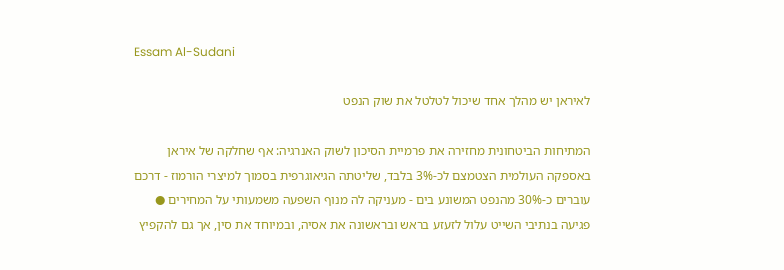Essam Al-Sudani

לאיראן יש מהלך אחד שיכול לטלטל את שוק הנפט

המתיחות הביטחונית מחזירה את פרמיית הסיכון לשוק האנרגיה: אף שחלקה של איראן באספקה העולמית הצטמצם לכ-3% בלבד, שליטתה הגיאוגרפית בסמוך למיצרי הורמוז - דרכם עוברים כ-30% מהנפט המשונע בים - מעניקה לה מנוף השפעה משמעותי על המחירים ● פגיעה בנתיבי השייט עלול לזעזע בראש ובראשונה את אסיה, ובמיוחד את סין, אך גם להקפיץ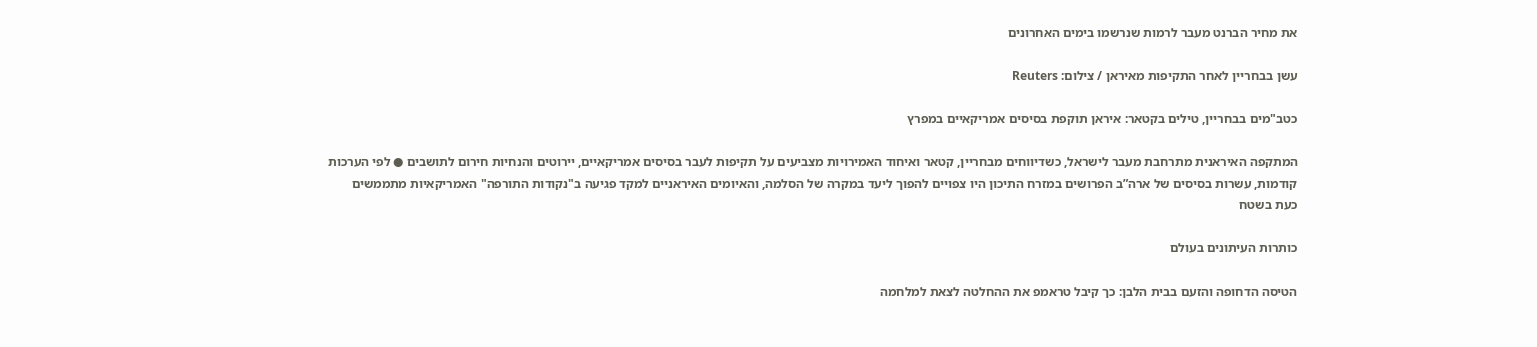את מחיר הברנט מעבר לרמות שנרשמו בימים האחרונים

עשן בבחריין לאחר התקיפות מאיראן / צילום: Reuters

כטב"מים בבחריין, טילים בקטאר: איראן תוקפת בסיסים אמריקאיים במפרץ

המתקפה האיראנית מתרחבת מעבר לישראל, כשדיווחים מבחריין, קטאר ואיחוד האמירויות מצביעים על תקיפות לעבר בסיסים אמריקאיים, יירוטים והנחיות חירום לתושבים ● לפי הערכות קודמות, עשרות בסיסים של ארה”ב הפרושים במזרח התיכון היו צפויים להפוך ליעד במקרה של הסלמה, והאיומים האיראניים למקד פגיעה ב"נקודות התורפה" האמריקאיות מתממשים כעת בשטח

כותרות העיתונים בעולם

הטיסה הדחופה והזעם בבית הלבן: כך קיבל טראמפ את ההחלטה לצאת למלחמה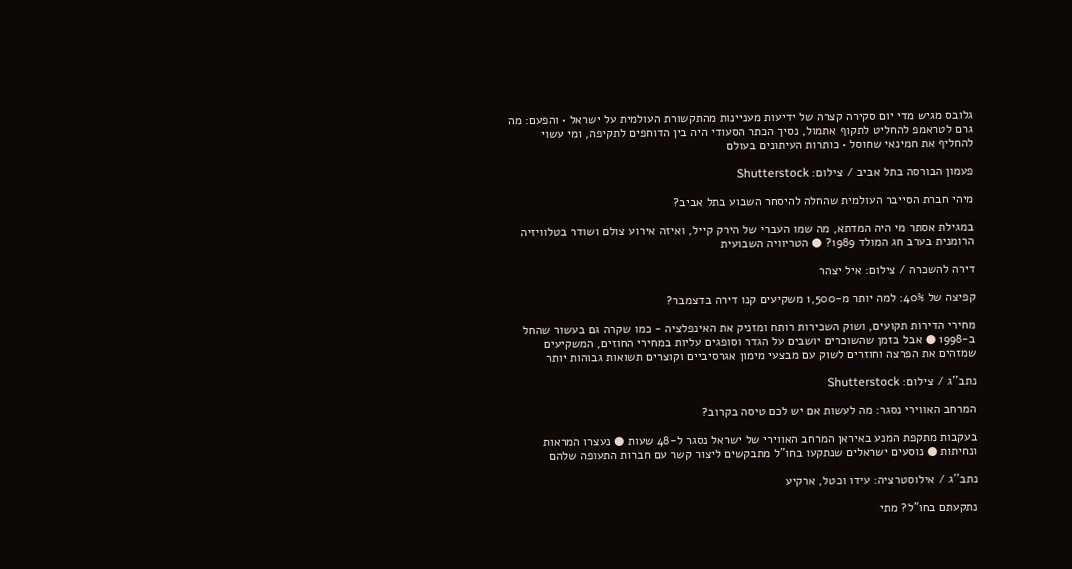גלובס מגיש מדי יום סקירה קצרה של ידיעות מעניינות מהתקשורת העולמית על ישראל • והפעם: מה גרם לטראמפ להחליט לתקוף אתמול, נסיך הכתר הסעודי היה בין הדוחפים לתקיפה, ומי עשוי להחליף את חמינאי שחוסל • כותרות העיתונים בעולם

פעמון הבורסה בתל אביב / צילום: Shutterstock

מיהי חברת הסייבר העולמית שהחלה להיסחר השבוע בתל אביב?

במגילת אסתר מי היה המדתא, מה שמו העברי של הירק קייל, ואיזה אירוע צולם ושודר בטלוויזיה הרומנית בערב חג המולד 1989? ● הטריוויה השבועית

דירה להשכרה / צילום: איל יצהר

קפיצה של 40%: למה יותר מ-1,500 משקיעים קנו דירה בדצמבר?

מחירי הדירות תקועים, ושוק השכירות רותח ומזניק את האינפלציה - כמו שקרה גם בעשור שהחל ב-1998 ● אבל בזמן שהשוכרים יושבים על הגדר וסופגים עליות במחירי החוזים, המשקיעים שמזהים את הפרצה וחוזרים לשוק עם מבצעי מימון אגרסיביים וקוצרים תשואות גבוהות יותר

נתב''ג / צילום: Shutterstock

המרחב האווירי נסגר: מה לעשות אם יש לכם טיסה בקרוב?

בעקבות מתקפת המנע באיראן המרחב האווירי של ישראל נסגר ל-48 שעות ● נעצרו המראות ונחיתות ● נוסעים ישראלים שנתקעו בחו"ל מתבקשים ליצור קשר עם חברות התעופה שלהם

נתב''ג / אילוסטרציה: עידו וכטל, ארקיע

נתקעתם בחו"ל? מתי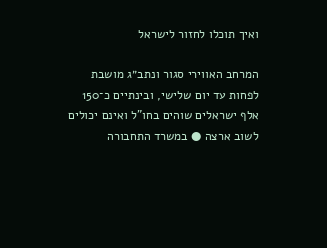ואיך תוכלו לחזור לישראל

המרחב האווירי סגור ונתב״ג מושבת לפחות עד יום שלישי, ובינתיים כ־150 אלף ישראלים שוהים בחו"ל ואינם יכולים לשוב ארצה ● במשרד התחבורה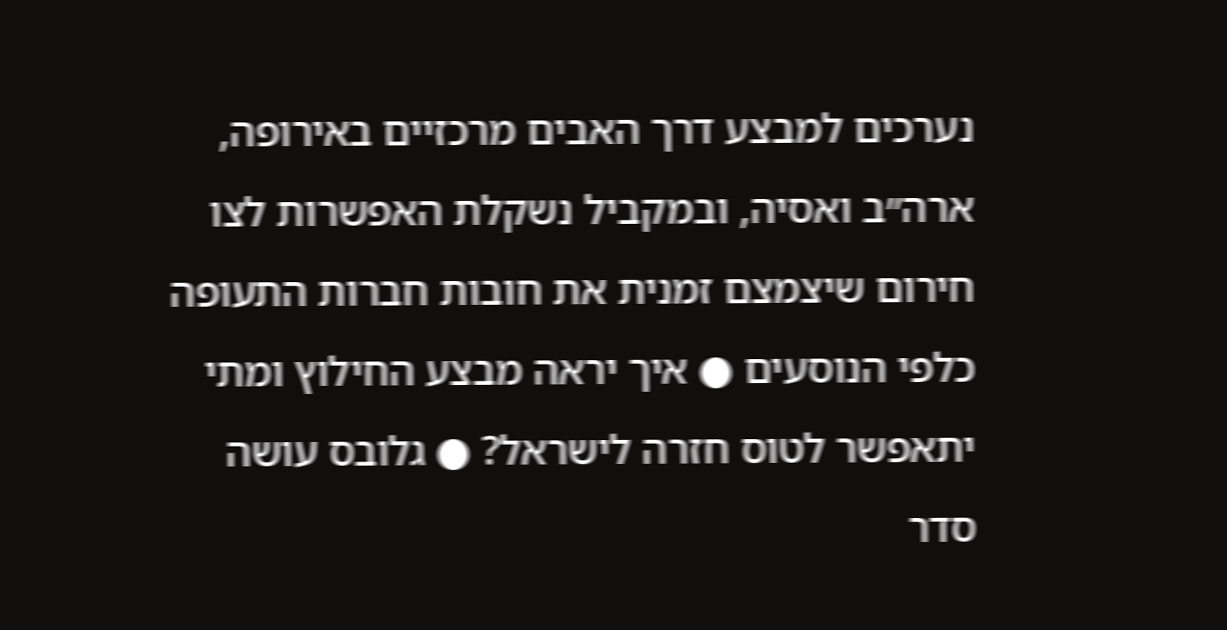נערכים למבצע דרך האבים מרכזיים באירופה, ארה״ב ואסיה, ובמקביל נשקלת האפשרות לצו חירום שיצמצם זמנית את חובות חברות התעופה כלפי הנוסעים ● איך יראה מבצע החילוץ ומתי יתאפשר לטוס חזרה לישראל? ● גלובס עושה סדר